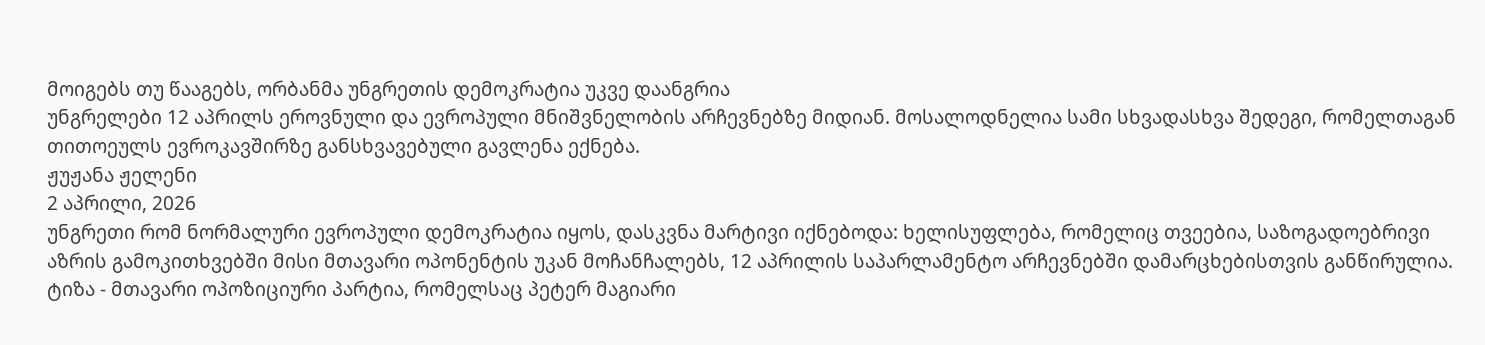მოიგებს თუ წააგებს, ორბანმა უნგრეთის დემოკრატია უკვე დაანგრია
უნგრელები 12 აპრილს ეროვნული და ევროპული მნიშვნელობის არჩევნებზე მიდიან. მოსალოდნელია სამი სხვადასხვა შედეგი, რომელთაგან თითოეულს ევროკავშირზე განსხვავებული გავლენა ექნება.
ჟუჟანა ჟელენი
2 აპრილი, 2026
უნგრეთი რომ ნორმალური ევროპული დემოკრატია იყოს, დასკვნა მარტივი იქნებოდა: ხელისუფლება, რომელიც თვეებია, საზოგადოებრივი აზრის გამოკითხვებში მისი მთავარი ოპონენტის უკან მოჩანჩალებს, 12 აპრილის საპარლამენტო არჩევნებში დამარცხებისთვის განწირულია.
ტიზა - მთავარი ოპოზიციური პარტია, რომელსაც პეტერ მაგიარი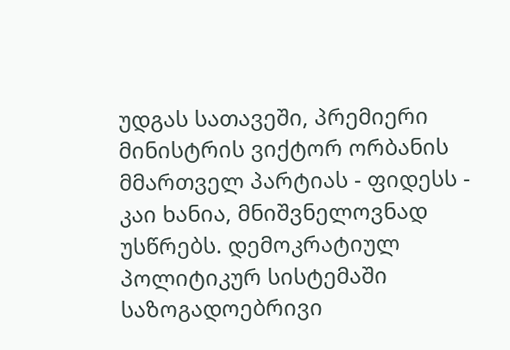უდგას სათავეში, პრემიერი მინისტრის ვიქტორ ორბანის მმართველ პარტიას - ფიდესს - კაი ხანია, მნიშვნელოვნად უსწრებს. დემოკრატიულ პოლიტიკურ სისტემაში საზოგადოებრივი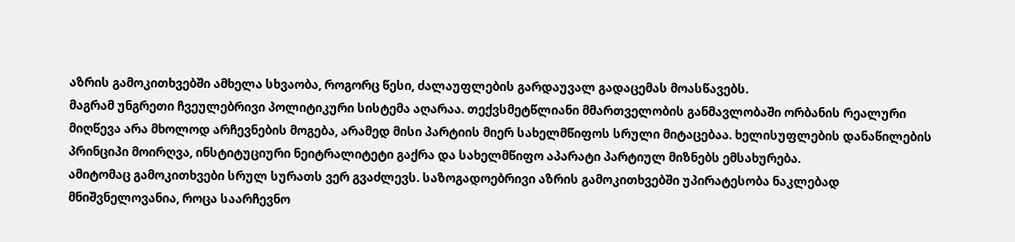აზრის გამოკითხვებში ამხელა სხვაობა, როგორც წესი, ძალაუფლების გარდაუვალ გადაცემას მოასწავებს.
მაგრამ უნგრეთი ჩვეულებრივი პოლიტიკური სისტემა აღარაა. თექვსმეტწლიანი მმართველობის განმავლობაში ორბანის რეალური მიღწევა არა მხოლოდ არჩევნების მოგება, არამედ მისი პარტიის მიერ სახელმწიფოს სრული მიტაცებაა. ხელისუფლების დანაწილების პრინციპი მოირღვა, ინსტიტუციური ნეიტრალიტეტი გაქრა და სახელმწიფო აპარატი პარტიულ მიზნებს ემსახურება.
ამიტომაც გამოკითხვები სრულ სურათს ვერ გვაძლევს. საზოგადოებრივი აზრის გამოკითხვებში უპირატესობა ნაკლებად მნიშვნელოვანია, როცა საარჩევნო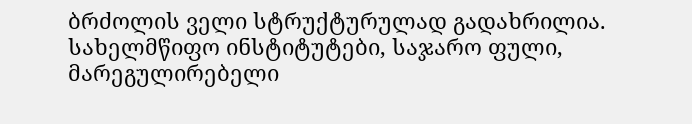ბრძოლის ველი სტრუქტურულად გადახრილია. სახელმწიფო ინსტიტუტები, საჯარო ფული, მარეგულირებელი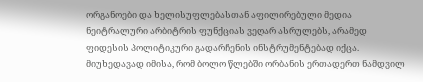ორგანოები და ხელისუფლებასთან აფილირებული მედია ნეიტრალური არბიტრის ფუნქციას ვეღარ ასრულებს, არამედ ფიდესის პოლიტიკური გადარჩენის ინსტრუმენტებად იქცა. მიუხედავად იმისა, რომ ბოლო წლებში ორბანის ერთადერთ ნამდვილ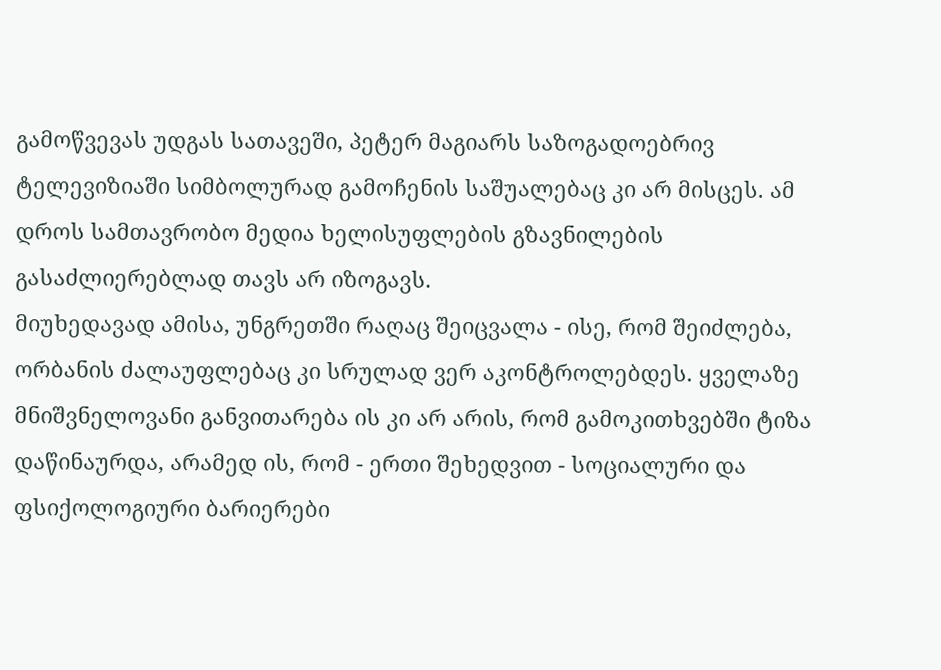გამოწვევას უდგას სათავეში, პეტერ მაგიარს საზოგადოებრივ ტელევიზიაში სიმბოლურად გამოჩენის საშუალებაც კი არ მისცეს. ამ დროს სამთავრობო მედია ხელისუფლების გზავნილების გასაძლიერებლად თავს არ იზოგავს.
მიუხედავად ამისა, უნგრეთში რაღაც შეიცვალა - ისე, რომ შეიძლება, ორბანის ძალაუფლებაც კი სრულად ვერ აკონტროლებდეს. ყველაზე მნიშვნელოვანი განვითარება ის კი არ არის, რომ გამოკითხვებში ტიზა დაწინაურდა, არამედ ის, რომ - ერთი შეხედვით - სოციალური და ფსიქოლოგიური ბარიერები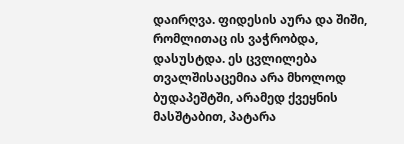დაირღვა. ფიდესის აურა და შიში, რომლითაც ის ვაჭრობდა, დასუსტდა. ეს ცვლილება თვალშისაცემია არა მხოლოდ ბუდაპეშტში, არამედ ქვეყნის მასშტაბით, პატარა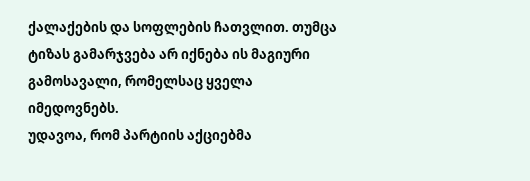ქალაქების და სოფლების ჩათვლით. თუმცა ტიზას გამარჯვება არ იქნება ის მაგიური გამოსავალი, რომელსაც ყველა იმედოვნებს.
უდავოა, რომ პარტიის აქციებმა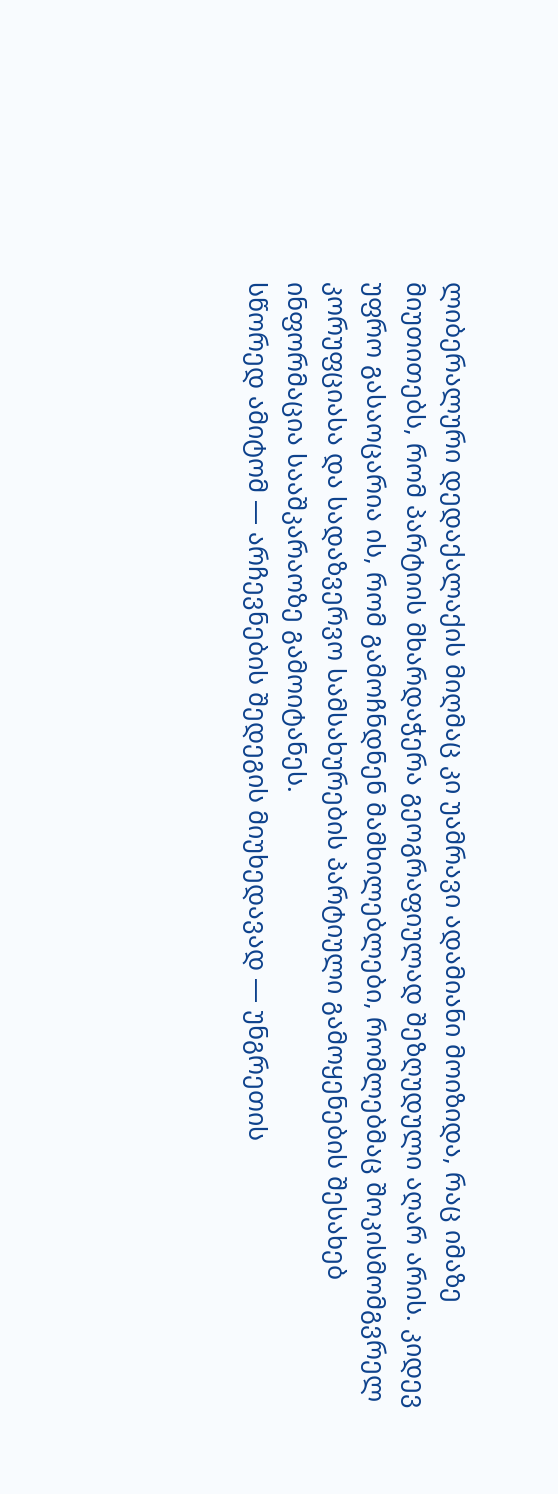ლიბერალური დედაქალაქის მიღმაც კი უამრავი ადამიანი მოიზიდა, რაც იმაზე მიუთითებს, რომ პარტიის მხარდაჭერა გეოგრაფიულად შეზღუდული აღარ არის. კიდევ უფრო გასაოცარია ის, რომ გამოჩნდნენ მამხილებლები, რომლებმაც შოკისმომგვრელ კორუფციასა და სადაზვერვო სამსახურების პარტიული გამოყენების შესახებ ინფორმაცია სააშკარაოზე გამოიტანეს.
სწორედ ამიტომ — არჩევნების შედეგის მიუხედავად — უნგრეთის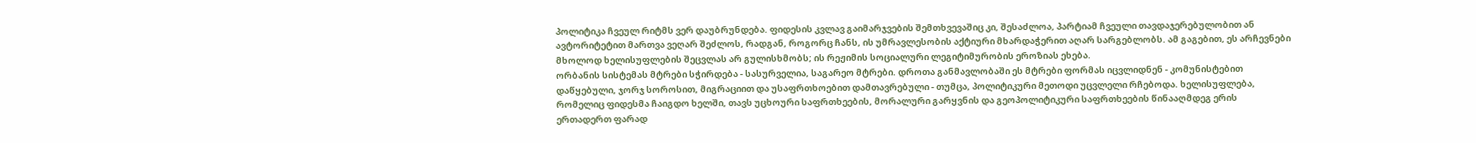პოლიტიკა ჩვეულ რიტმს ვერ დაუბრუნდება. ფიდესის კვლავ გაიმარჯვების შემთხვევაშიც კი, შესაძლოა, პარტიამ ჩვეული თავდაჯერებულობით ან ავტორიტეტით მართვა ვეღარ შეძლოს, რადგან, როგორც ჩანს, ის უმრავლესობის აქტიური მხარდაჭერით აღარ სარგებლობს. ამ გაგებით, ეს არჩევნები მხოლოდ ხელისუფლების შეცვლას არ გულისხმობს; ის რეჟიმის სოციალური ლეგიტიმურობის ეროზიას ეხება.
ორბანის სისტემას მტრები სჭირდება - სასურველია, საგარეო მტრები. დროთა განმავლობაში ეს მტრები ფორმას იცვლიდნენ - კომუნისტებით დაწყებული, ჯორჯ სოროსით, მიგრაციით და უსაფრთხოებით დამთავრებული - თუმცა, პოლიტიკური მეთოდი უცვლელი რჩებოდა. ხელისუფლება, რომელიც ფიდესმა ჩაიგდო ხელში, თავს უცხოური საფრთხეების, მორალური გარყვნის და გეოპოლიტიკური საფრთხეების წინააღმდეგ ერის ერთადერთ ფარად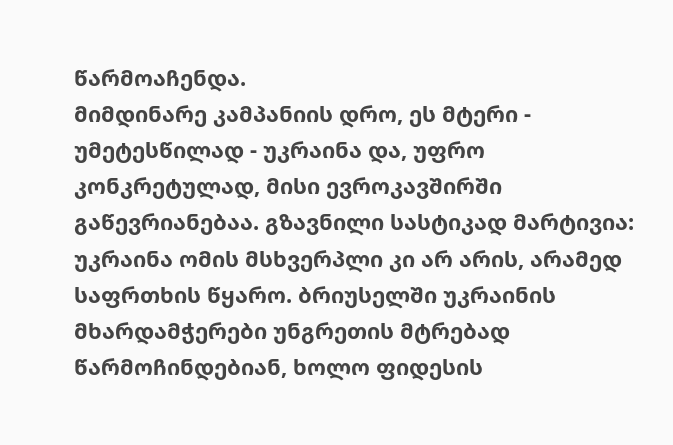წარმოაჩენდა.
მიმდინარე კამპანიის დრო, ეს მტერი - უმეტესწილად - უკრაინა და, უფრო კონკრეტულად, მისი ევროკავშირში გაწევრიანებაა. გზავნილი სასტიკად მარტივია: უკრაინა ომის მსხვერპლი კი არ არის, არამედ საფრთხის წყარო. ბრიუსელში უკრაინის მხარდამჭერები უნგრეთის მტრებად წარმოჩინდებიან, ხოლო ფიდესის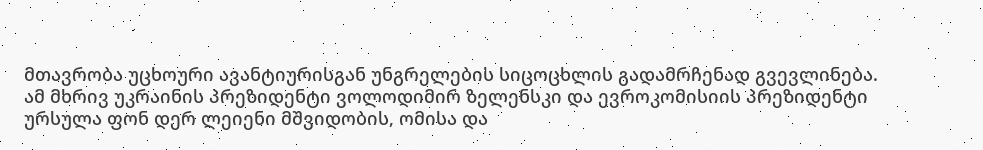მთავრობა უცხოური ავანტიურისგან უნგრელების სიცოცხლის გადამრჩენად გვევლინება.
ამ მხრივ უკრაინის პრეზიდენტი ვოლოდიმირ ზელენსკი და ევროკომისიის პრეზიდენტი ურსულა ფონ დერ ლეიენი მშვიდობის, ომისა და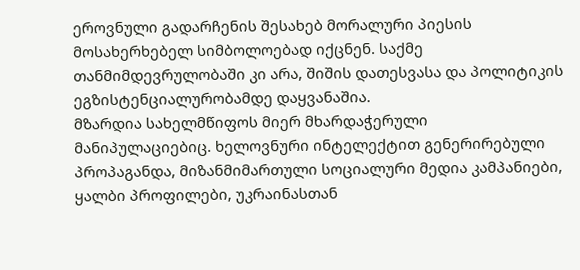ეროვნული გადარჩენის შესახებ მორალური პიესის მოსახერხებელ სიმბოლოებად იქცნენ. საქმე თანმიმდევრულობაში კი არა, შიშის დათესვასა და პოლიტიკის ეგზისტენციალურობამდე დაყვანაშია.
მზარდია სახელმწიფოს მიერ მხარდაჭერული მანიპულაციებიც. ხელოვნური ინტელექტით გენერირებული პროპაგანდა, მიზანმიმართული სოციალური მედია კამპანიები, ყალბი პროფილები, უკრაინასთან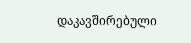დაკავშირებული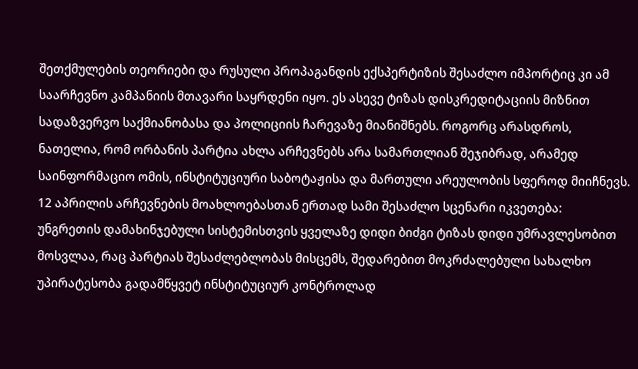შეთქმულების თეორიები და რუსული პროპაგანდის ექსპერტიზის შესაძლო იმპორტიც კი ამ საარჩევნო კამპანიის მთავარი საყრდენი იყო. ეს ასევე ტიზას დისკრედიტაციის მიზნით სადაზვერვო საქმიანობასა და პოლიციის ჩარევაზე მიანიშნებს. როგორც არასდროს, ნათელია, რომ ორბანის პარტია ახლა არჩევნებს არა სამართლიან შეჯიბრად, არამედ საინფორმაციო ომის, ინსტიტუციური საბოტაჟისა და მართული არეულობის სფეროდ მიიჩნევს.
12 აპრილის არჩევნების მოახლოებასთან ერთად სამი შესაძლო სცენარი იკვეთება:
უნგრეთის დამახინჯებული სისტემისთვის ყველაზე დიდი ბიძგი ტიზას დიდი უმრავლესობით მოსვლაა, რაც პარტიას შესაძლებლობას მისცემს, შედარებით მოკრძალებული სახალხო უპირატესობა გადამწყვეტ ინსტიტუციურ კონტროლად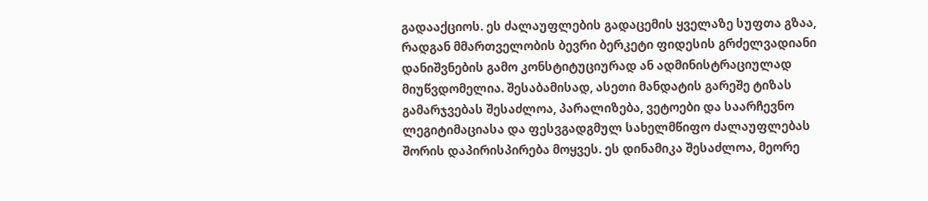გადააქციოს. ეს ძალაუფლების გადაცემის ყველაზე სუფთა გზაა, რადგან მმართველობის ბევრი ბერკეტი ფიდესის გრძელვადიანი დანიშვნების გამო კონსტიტუციურად ან ადმინისტრაციულად მიუწვდომელია. შესაბამისად, ასეთი მანდატის გარეშე ტიზას გამარჯვებას შესაძლოა, პარალიზება, ვეტოები და საარჩევნო ლეგიტიმაციასა და ფესვგადგმულ სახელმწიფო ძალაუფლებას შორის დაპირისპირება მოყვეს. ეს დინამიკა შესაძლოა, მეორე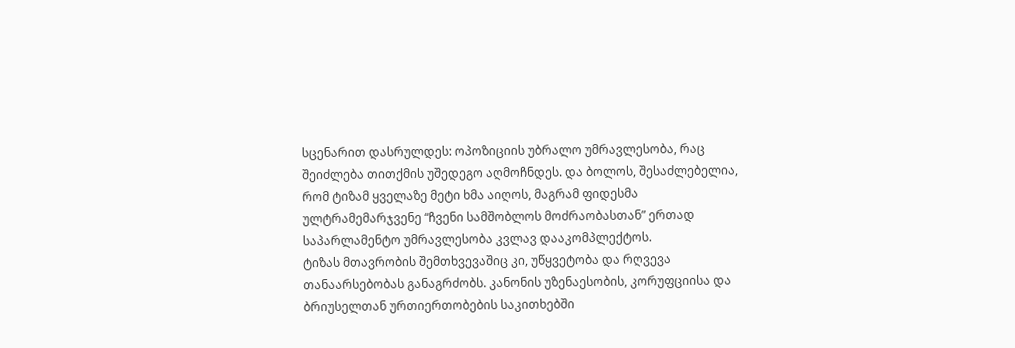სცენარით დასრულდეს: ოპოზიციის უბრალო უმრავლესობა, რაც შეიძლება თითქმის უშედეგო აღმოჩნდეს. და ბოლოს, შესაძლებელია, რომ ტიზამ ყველაზე მეტი ხმა აიღოს, მაგრამ ფიდესმა ულტრამემარჯვენე “ჩვენი სამშობლოს მოძრაობასთან” ერთად საპარლამენტო უმრავლესობა კვლავ დააკომპლექტოს.
ტიზას მთავრობის შემთხვევაშიც კი, უწყვეტობა და რღვევა თანაარსებობას განაგრძობს. კანონის უზენაესობის, კორუფციისა და ბრიუსელთან ურთიერთობების საკითხებში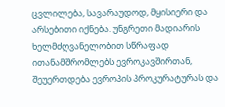ცვლილება, სავარაუდოდ, მყისიერი და არსებითი იქნება. უნგრეთი მადიარის ხელმძღვანელობით სწრაფად ითანამშრომლებს ევროკავშირთან, შეუერთდება ევროპის პროკურატურას და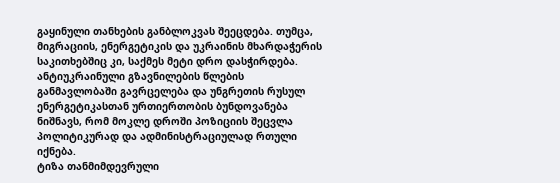გაყინული თანხების განბლოკვას შეეცდება. თუმცა, მიგრაციის, ენერგეტიკის და უკრაინის მხარდაჭერის საკითხებშიც კი, საქმეს მეტი დრო დასჭირდება. ანტიუკრაინული გზავნილების წლების განმავლობაში გავრცელება და უნგრეთის რუსულ ენერგეტიკასთან ურთიერთობის ბუნდოვანება ნიშნავს, რომ მოკლე დროში პოზიციის შეცვლა პოლიტიკურად და ადმინისტრაციულად რთული იქნება.
ტიზა თანმიმდევრული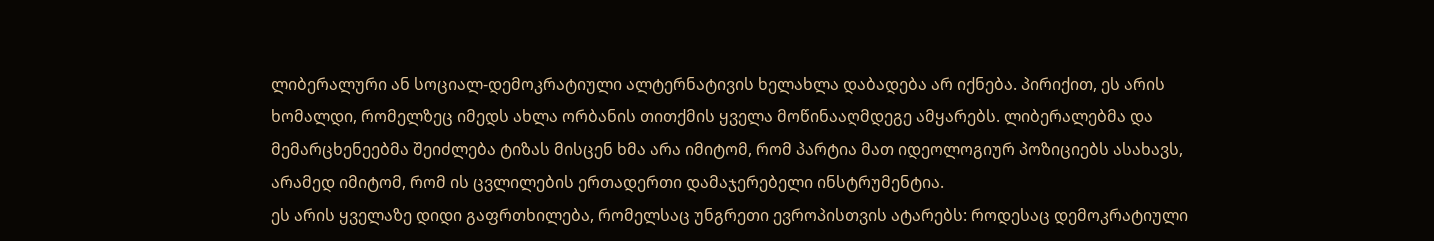ლიბერალური ან სოციალ-დემოკრატიული ალტერნატივის ხელახლა დაბადება არ იქნება. პირიქით, ეს არის ხომალდი, რომელზეც იმედს ახლა ორბანის თითქმის ყველა მოწინააღმდეგე ამყარებს. ლიბერალებმა და მემარცხენეებმა შეიძლება ტიზას მისცენ ხმა არა იმიტომ, რომ პარტია მათ იდეოლოგიურ პოზიციებს ასახავს, არამედ იმიტომ, რომ ის ცვლილების ერთადერთი დამაჯერებელი ინსტრუმენტია.
ეს არის ყველაზე დიდი გაფრთხილება, რომელსაც უნგრეთი ევროპისთვის ატარებს: როდესაც დემოკრატიული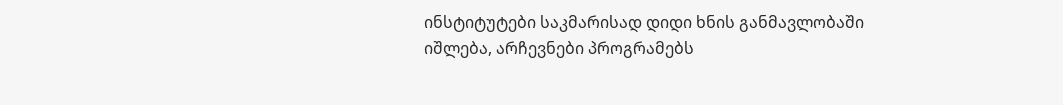ინსტიტუტები საკმარისად დიდი ხნის განმავლობაში იშლება, არჩევნები პროგრამებს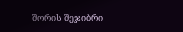შორის შეჯიბრი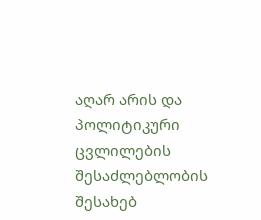აღარ არის და პოლიტიკური ცვლილების შესაძლებლობის შესახებ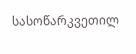სასოწარკვეთილ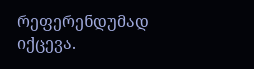რეფერენდუმად იქცევა.